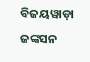ବିଜୟୱାଡ଼ା ଜଙ୍କସନ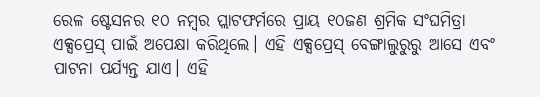ରେଳ ଷ୍ଟେସନର ୧୦ ନମ୍ବର ପ୍ଲାଟଫର୍ମରେ ପ୍ରାୟ ୧୦ଜଣ ଶ୍ରମିକ ସଂଘମିତ୍ରା ଏକ୍ସପ୍ରେସ୍ ପାଇଁ ଅପେକ୍ଷା କରିଥିଲେ। ଏହି ଏକ୍ସପ୍ରେସ୍ ବେଙ୍ଗାଲୁରୁରୁ ଆସେ ଏବଂ ପାଟନା ପର୍ଯ୍ୟନ୍ତ ଯାଏ। ଏହି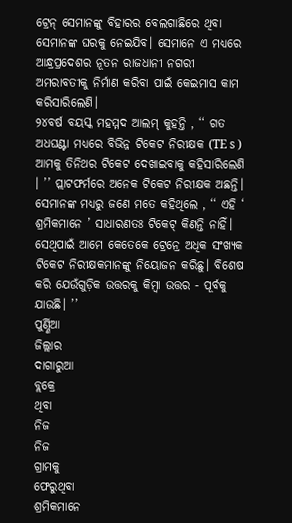ଟ୍ରେନ୍ ସେମାନଙ୍କୁ ବିହାରର ବେଲଗାଛିରେ ଥିବା ସେମାନଙ୍କ ଘରକୁ ନେଇଯିବ। ସେମାନେ ଏ ମଧ୍ୟରେ ଆନ୍ଧ୍ରପ୍ରଦେଶର ନୂତନ ରାଜଧାନୀ ନଗରୀ ଅମରାବତୀକୁ ନିର୍ମାଣ କରିବା ପାଇଁ କେଇମାସ କାମ କରିସାରିଲେଣି।
୨୪ବର୍ଷ ବୟସ୍କ ମହମ୍ମଦ ଆଲମ୍ କୁହନ୍ତି , ‘‘ ଗତ ଅଧଘଣ୍ଟା ମଧ୍ୟରେ ବିଭିନ୍ନ ଟିକେଟ ନିରୀକ୍ଷକ (TE s ) ଆମକୁ ତିନିଥର ଟିକେଟ ଦେଖାଇବାକୁ କହିସାରିଲେଣି । ’’ ପ୍ଲାଟଫର୍ମରେ ଅନେକ ଟିକେଟ ନିରୀକ୍ଷକ ଅଛନ୍ତି। ସେମାନଙ୍କ ମଧ୍ୟରୁ ଜଣେ ମତେ କହିଥିଲେ , ‘‘ ଏହି ‘ ଶ୍ରମିକମାନେ ’ ସାଧାରଣତଃ ଟିକେଟ୍ କିଣନ୍ତି ନାହିଁ। ସେଥିପାଇଁ ଆମେ କେତେକେ ଟ୍ରେନ୍ରେ ଅଧିକ ସଂଖ୍ୟକ ଟିକେଟ ନିରୀକ୍ଷକମାନଙ୍କୁ ନିୟୋଜନ କରିଛୁ। ବିଶେଷ କରି ଯେଉଁଗୁଡ଼ିକ ଉତ୍ତରକୁ କିମ୍ବା ଉତ୍ତର - ପୂର୍ବକୁ ଯାଉଛି। ’’
ପୁର୍ଣ୍ଣିଆ
ଜିଲ୍ଲାର
ଦାଗାରୁଆ
ବ୍ଲକ୍ରେ
ଥିବା
ନିଜ
ନିଜ
ଗ୍ରାମକୁ
ଫେରୁଥିବା
ଶ୍ରମିକମାନେ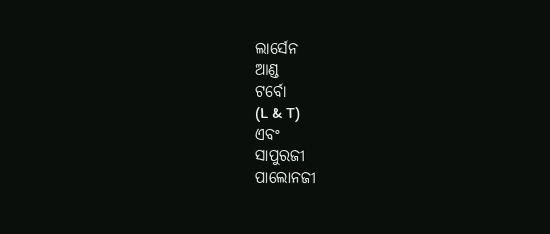ଲାର୍ସେନ
ଆଣ୍ଡ
ଟର୍ବୋ
(L & T)
ଏବଂ
ସାପୁରଜୀ
ପାଲୋନଜୀ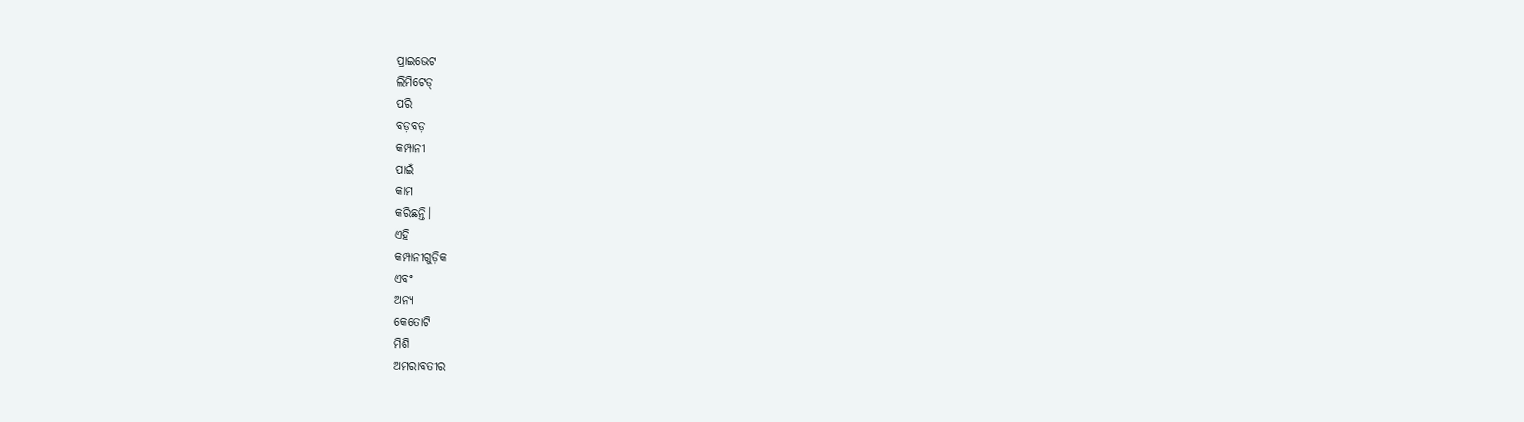ପ୍ରାଇଭେଟ
ଲିମିଟେଡ୍
ପରି
ବଡ଼ବଡ଼
କମ୍ପାନୀ
ପାଇଁ
କାମ
କରିଛନ୍ତି।
ଏହି
କମ୍ପାନୀଗୁଡ଼ିକ
ଏବଂ
ଅନ୍ୟ
କେତୋଟି
ମିଶି
ଅମରାବତୀର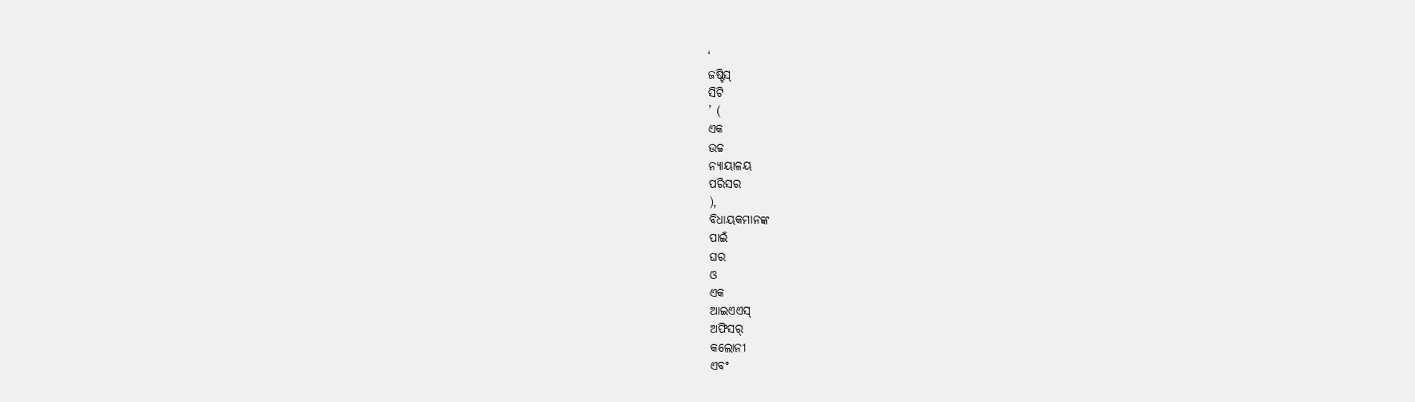‘
ଜଷ୍ଟିସ୍
ସିଟି
’ (
ଏକ
ଉଚ୍ଚ
ନ୍ୟାୟାଳୟ
ପରିସର
),
ବିଧାୟକମାନଙ୍କ
ପାଇଁ
ଘର
ଓ
ଏକ
ଆଇଏଏସ୍
ଅଫିସର୍
କଲୋନୀ
ଏବଂ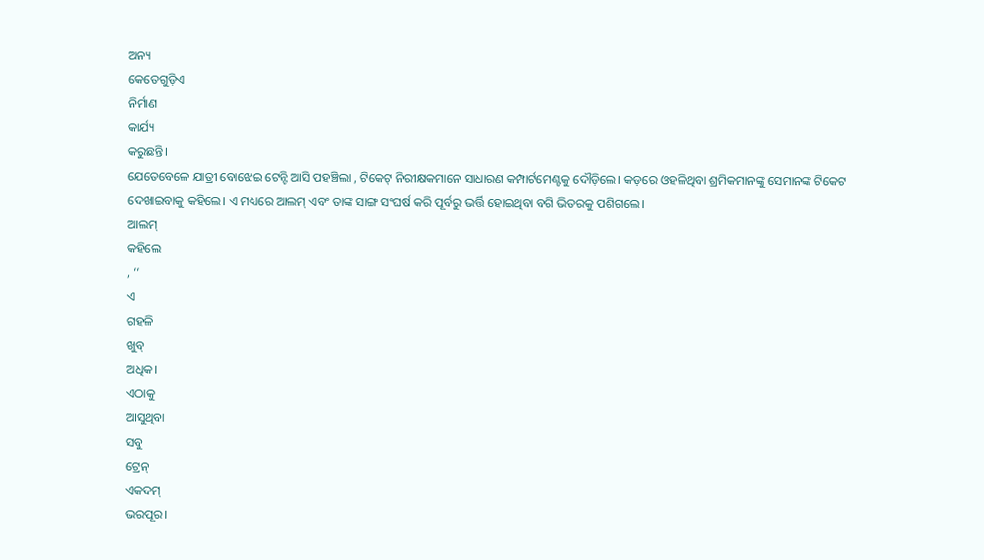ଅନ୍ୟ
କେତେଗୁଡ଼ିଏ
ନିର୍ମାଣ
କାର୍ଯ୍ୟ
କରୁଛନ୍ତି।
ଯେତେବେଳେ ଯାତ୍ରୀ ବୋଝେଇ ଟେନ୍ଟି ଆସି ପହଞ୍ଚିଲା , ଟିକେଟ୍ ନିରୀକ୍ଷକମାନେ ସାଧାରଣ କମ୍ପାର୍ଟମେଣ୍ଟକୁ ଦୌଡ଼ିଲେ। କଡ଼ରେ ଓହଳିଥିବା ଶ୍ରମିକମାନଙ୍କୁ ସେମାନଙ୍କ ଟିକେଟ ଦେଖାଇବାକୁ କହିଲେ। ଏ ମଧ୍ୟରେ ଆଲମ୍ ଏବଂ ତାଙ୍କ ସାଙ୍ଗ ସଂଘର୍ଷ କରି ପୂର୍ବରୁ ଭର୍ତ୍ତି ହୋଇଥିବା ବଗି ଭିତରକୁ ପଶିଗଲେ।
ଆଲମ୍
କହିଲେ
, ‘‘
ଏ
ଗହଳି
ଖୁବ୍
ଅଧିକ।
ଏଠାକୁ
ଆସୁଥିବା
ସବୁ
ଟ୍ରେନ୍
ଏକଦମ୍
ଭରପୂର।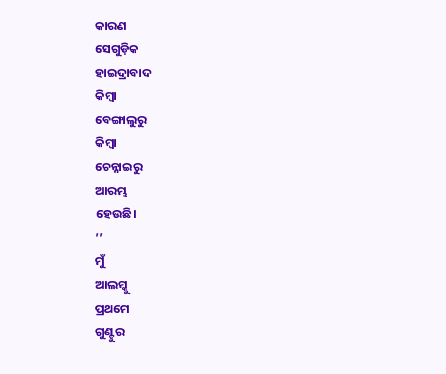କାରଣ
ସେଗୁଡ଼ିକ
ହାଇଦ୍ରାବାଦ
କିମ୍ବା
ବେଙ୍ଗାଲୁରୁ
କିମ୍ବା
ଚେନ୍ନାଇରୁ
ଆରମ୍ଭ
ହେଉଛି।
’’
ମୁଁ
ଆଲମ୍କୁ
ପ୍ରଥମେ
ଗୁଣ୍ଟୁର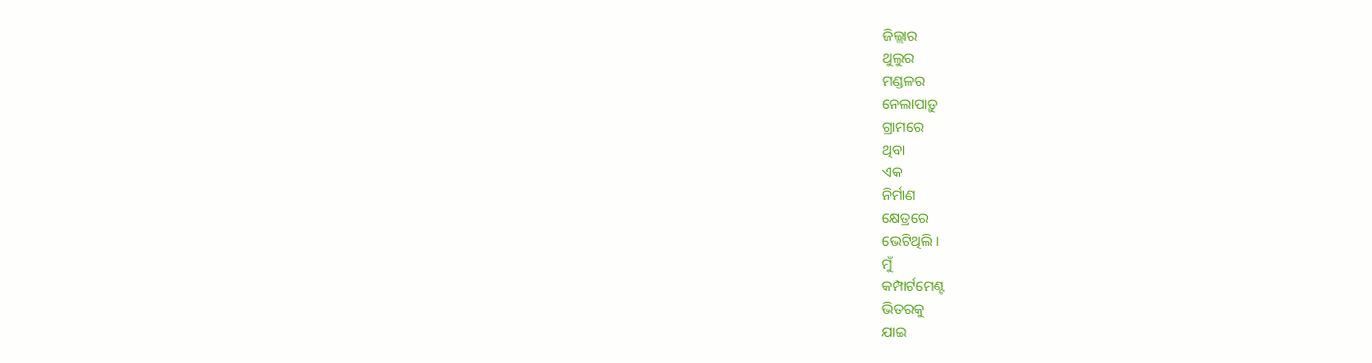ଜିଲ୍ଲାର
ଥୁଲୁର
ମଣ୍ଡଳର
ନେଲାପାଡ଼ୁ
ଗ୍ରାମରେ
ଥିବା
ଏକ
ନିର୍ମାଣ
କ୍ଷେତ୍ରରେ
ଭେଟିଥିଲି।
ମୁଁ
କମ୍ପାର୍ଟମେଣ୍ଟ
ଭିତରକୁ
ଯାଇ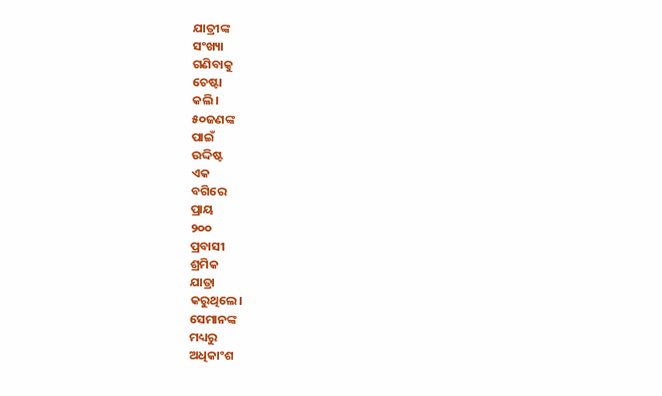ଯାତ୍ରୀଙ୍କ
ସଂଖ୍ୟା
ଗଣିବାକୁ
ଚେଷ୍ଟା
କଲି।
୫୦ଜଣଙ୍କ
ପାଇଁ
ଉଦ୍ଦିଷ୍ଟ
ଏକ
ବଗିରେ
ପ୍ରାୟ
୨୦୦
ପ୍ରବାସୀ
ଶ୍ରମିକ
ଯାତ୍ରା
କରୁଥିଲେ।
ସେମାନଙ୍କ
ମଧ୍ୟରୁ
ଅଧିକାଂଶ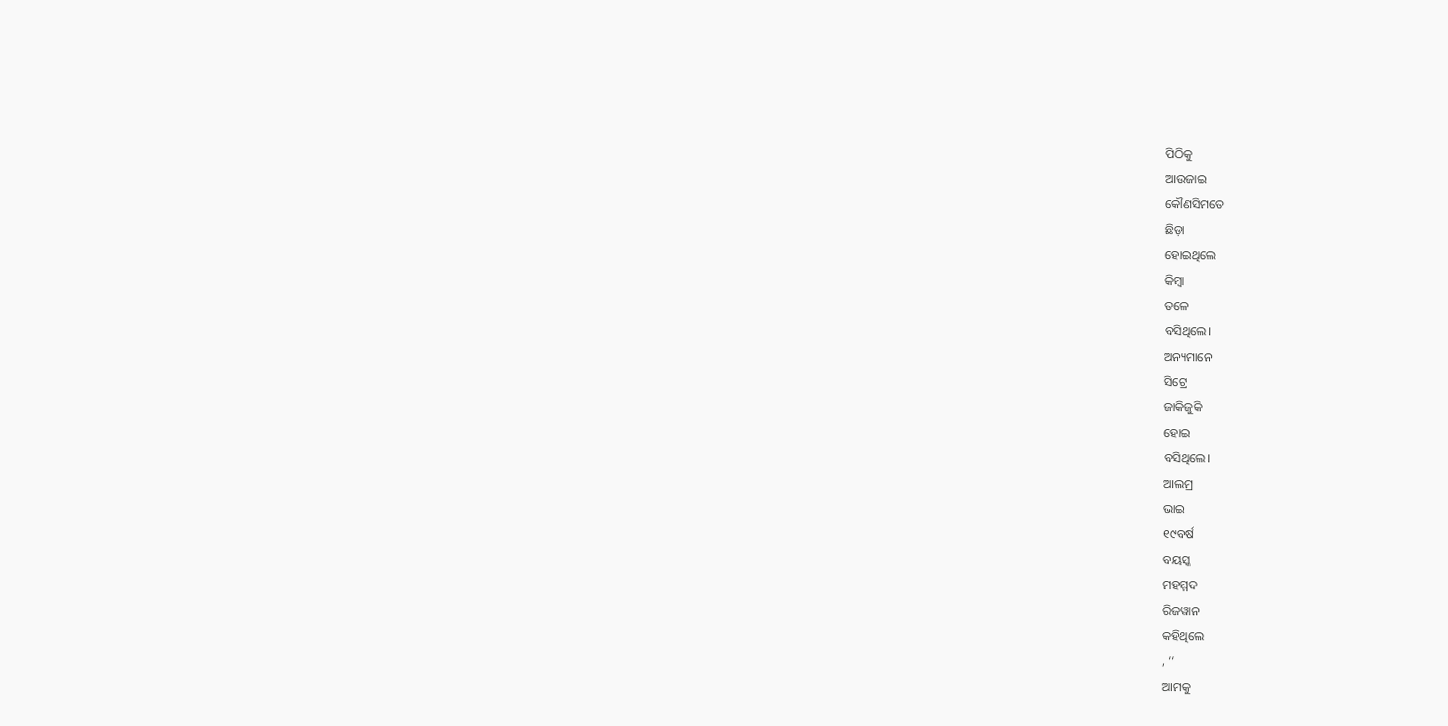ପିଠିକୁ
ଆଉଜାଇ
କୌଣସିମତେ
ଛିଡ଼ା
ହୋଇଥିଲେ
କିମ୍ବା
ତଳେ
ବସିଥିଲେ।
ଅନ୍ୟମାନେ
ସିଟ୍ରେ
ଜାକିଜୁକି
ହୋଇ
ବସିଥିଲେ।
ଆଲମ୍ର
ଭାଇ
୧୯ବର୍ଷ
ବୟସ୍କ
ମହମ୍ମଦ
ରିଜୱାନ
କହିଥିଲେ
, ‘‘
ଆମକୁ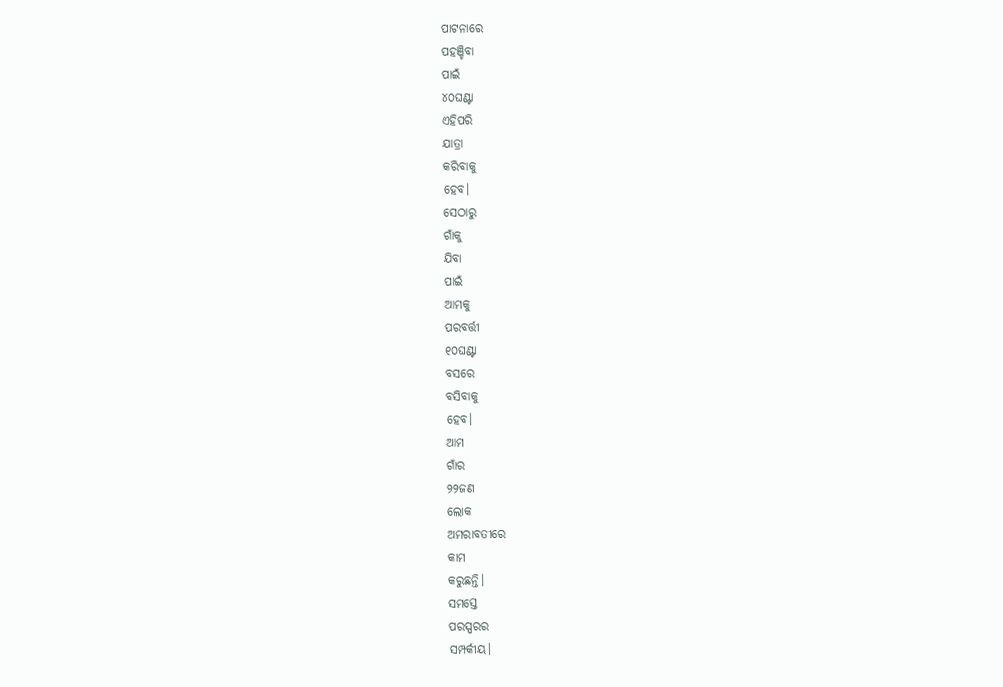ପାଟନାରେ
ପହଞ୍ଚିବା
ପାଇଁ
୪୦ଘଣ୍ଟା
ଏହିପରି
ଯାତ୍ରା
କରିବାକୁ
ହେବ।
ସେଠାରୁ
ଗାଁକୁ
ଯିବା
ପାଇଁ
ଆମକୁ
ପରବର୍ତ୍ତୀ
୧୦ଘଣ୍ଟା
ବସରେ
ବସିବାକୁ
ହେବ।
ଆମ
ଗାଁର
୨୨ଜଣ
ଲୋକ
ଅମରାବତୀରେ
କାମ
କରୁଛନ୍ତି।
ସମସ୍ତେ
ପରସ୍ପରର
ସମ୍ପର୍କୀୟ।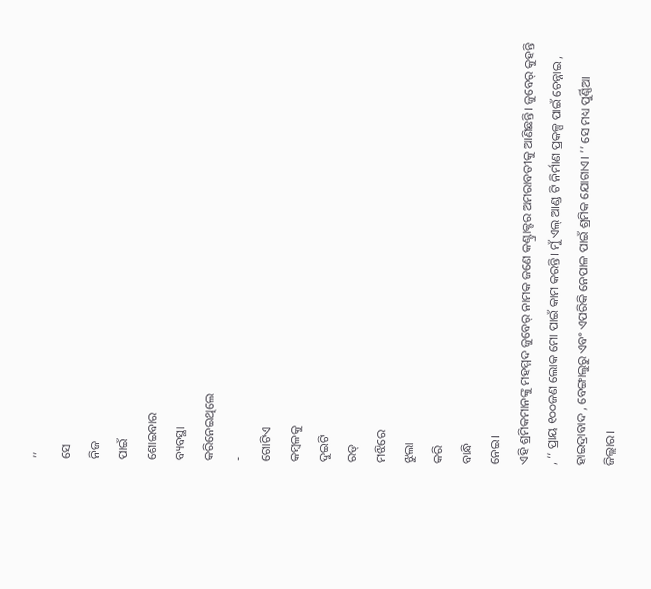’’
ସେ
ନିଜ
ପାଇଁ
ଶୋଇବାର
ବ୍ୟବସ୍ଥା
କରିନେଇଥିଲେ
-
ଗୋଟିଏ
କମ୍ବଳକୁ
ଦୁଇଟି
ରଡ୍
ମଝିରେ
ଝୁଲା
କରି
ବାନ୍ଧି
ନେଇ।
ଏହି ଶ୍ରମିକମାନଙ୍କୁ ମହମ୍ମଦ ଜୁବେର୍ ନାମକ ଜଣେ କଣ୍ଟ୍ରାକ୍ଟର ଅମରାବତୀକୁ ଆଣିଛନ୍ତି। ଜୁବେର୍ କୁହନ୍ତି , ‘‘ ପ୍ରାୟ ୧୦୦ଜଣ ଲୋକ ମୋ ପାଇଁ କାମ କରନ୍ତି। ମୁଁ ଏଲ୍ ଆଣ୍ଡ ଟି ନିର୍ମାଣ ପ୍ରକଳ୍ପ ପାଇଁ ଚେନ୍ନାଇ , ହାଇଦ୍ରାବାଦ , ବେଙ୍ଗାଲୁରୁ ଏବଂ ଏପରିକି ନେପାଳ ପାଇଁ ଶ୍ରମିକ ଯୋଗାଏ। ’’ ସେ ମଧ୍ୟ ପୁର୍ଣ୍ଣିଆ ଜିଲ୍ଲାର।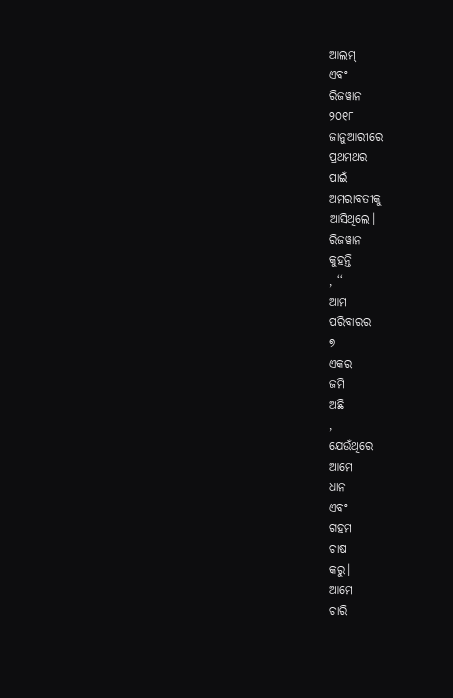ଆଲମ୍
ଏବଂ
ରିଜୱାନ
୨୦୧୮
ଜାନୁଆରୀରେ
ପ୍ରଥମଥର
ପାଇଁ
ଅମରାବତୀକୁ
ଆସିଥିଲେ।
ରିଜୱାନ
କୁହନ୍ତି
, ‘‘
ଆମ
ପରିବାରର
୭
ଏକର
ଜମି
ଅଛି
,
ଯେଉଁଥିରେ
ଆମେ
ଧାନ
ଏବଂ
ଗହମ
ଚାଷ
କରୁ।
ଆମେ
ଚାରି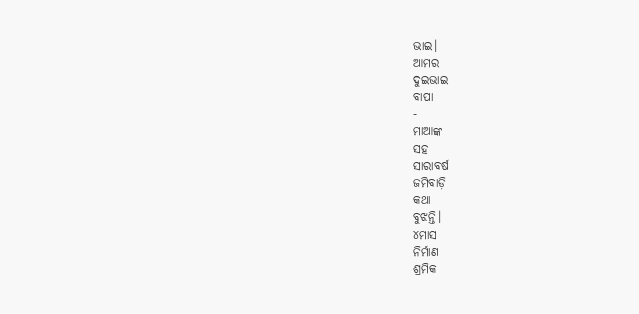ଭାଇ।
ଆମର
ଦୁଇଭାଇ
ବାପା
-
ମାଆଙ୍କ
ସହ
ସାରାବର୍ଷ
ଜମିବାଡ଼ି
କଥା
ବୁଝନ୍ତି।
୪ମାସ
ନିର୍ମାଣ
ଶ୍ରମିକ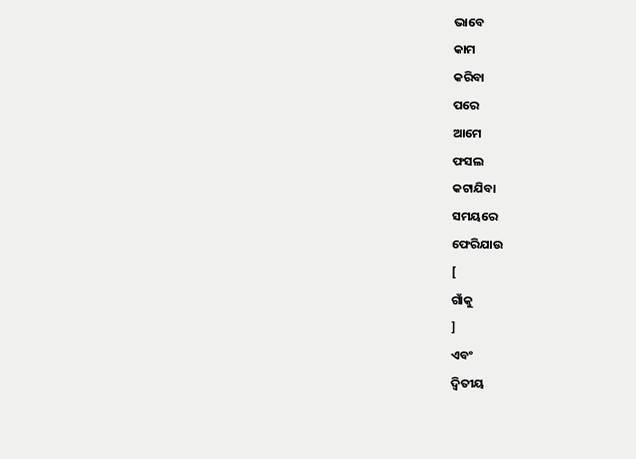ଭାବେ
କାମ
କରିବା
ପରେ
ଆମେ
ଫସଲ
କଟାଯିବା
ସମୟରେ
ଫେରିଯାଉ
[
ଗାଁକୁ
]
ଏବଂ
ଦ୍ୱିତୀୟ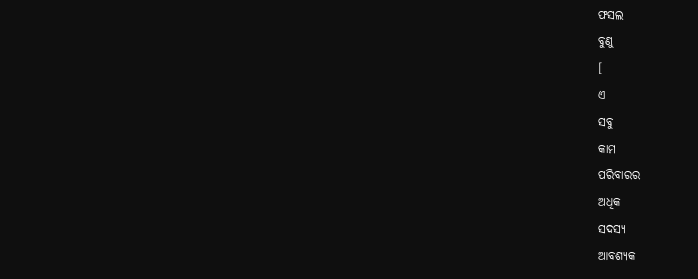ଫସଲ
ବୁଣୁ
[
ଏ
ସବୁ
କାମ
ପରିବାରର
ଅଧିକ
ସଦସ୍ୟ
ଆବଶ୍ୟକ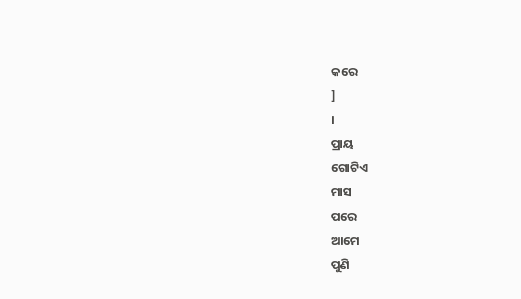କରେ
]
।
ପ୍ରାୟ
ଗୋଟିଏ
ମାସ
ପରେ
ଆମେ
ପୁଣି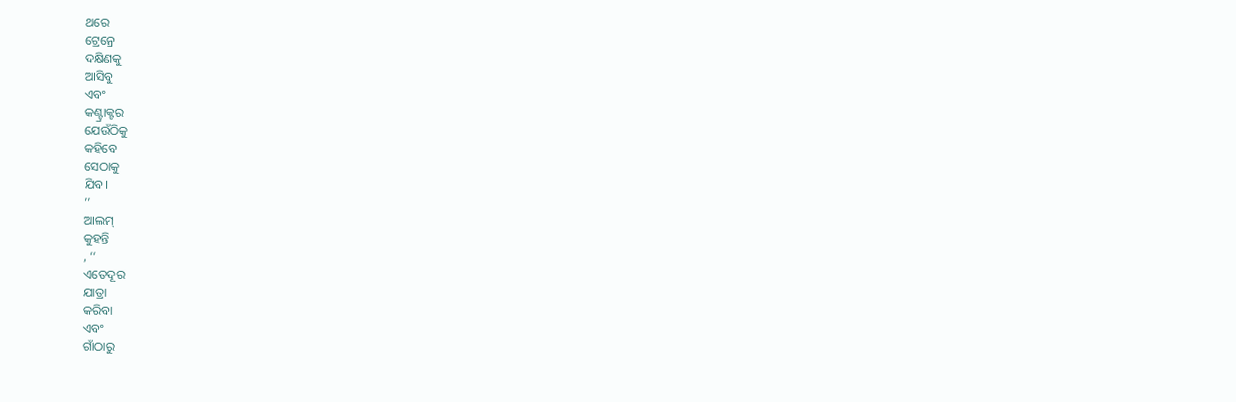ଥରେ
ଟ୍ରେନ୍ରେ
ଦକ୍ଷିଣକୁ
ଆସିବୁ
ଏବଂ
କଣ୍ଟ୍ରାକ୍ଟର
ଯେଉଁଠିକୁ
କହିବେ
ସେଠାକୁ
ଯିବ।
’’
ଆଲମ୍
କୁହନ୍ତି
, ‘‘
ଏତେଦୂର
ଯାତ୍ରା
କରିବା
ଏବଂ
ଗାଁଠାରୁ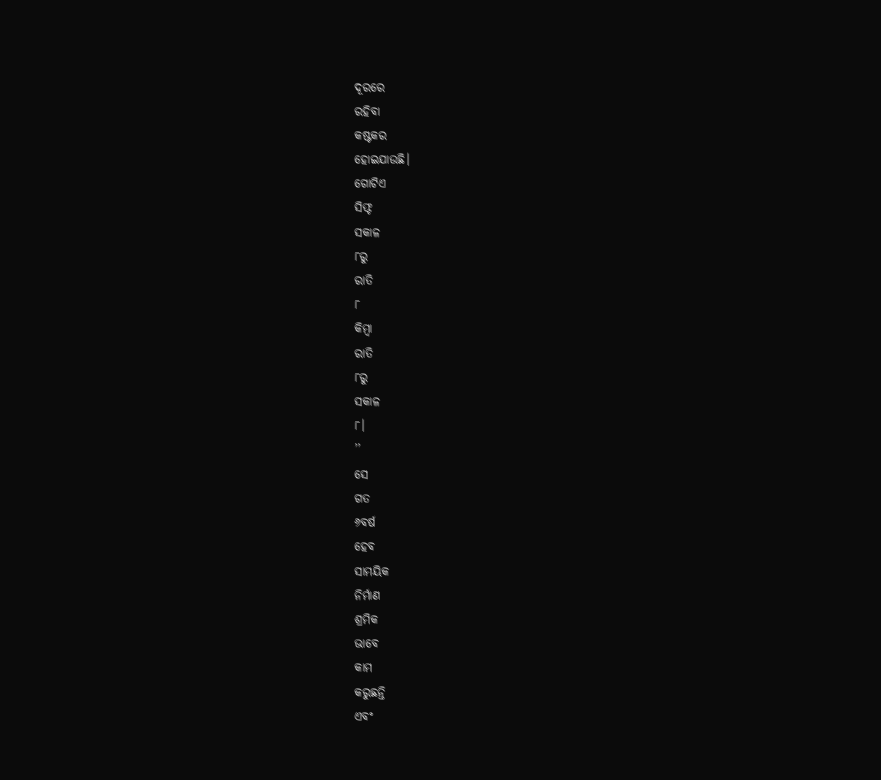ଦୂରରେ
ରହିବା
କଷ୍ଟକର
ହୋଇଯାଉଛି।
ଗୋଟିଏ
ସିଫ୍ଟ
ସକାଳ
୮ରୁ
ରାତି
୮
କିମ୍ବା
ରାତି
୮ରୁ
ସକାଳ
୮।
’’
ସେ
ଗତ
୬ବର୍ଷ
ହେବ
ସାମୟିକ
ନିର୍ମାଣ
ଶ୍ରମିକ
ଭାବେ
କାମ
କରୁଛନ୍ତି
ଏବଂ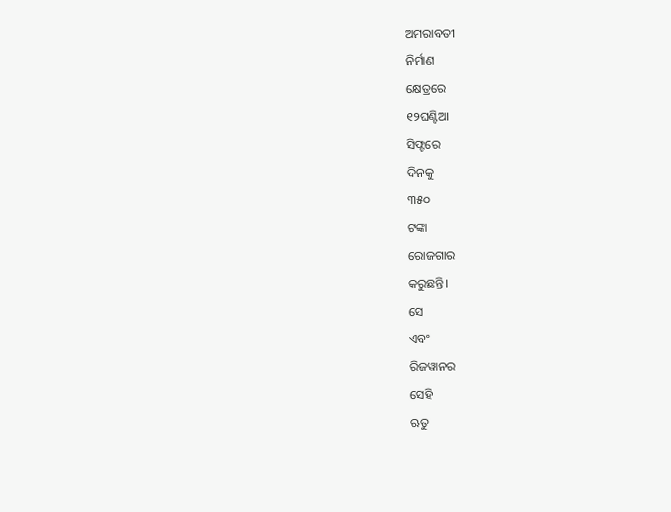ଅମରାବତୀ
ନିର୍ମାଣ
କ୍ଷେତ୍ରରେ
୧୨ଘଣ୍ଟିଆ
ସିଫ୍ଟରେ
ଦିନକୁ
୩୫୦
ଟଙ୍କା
ରୋଜଗାର
କରୁଛନ୍ତି।
ସେ
ଏବଂ
ରିଜୱାନର
ସେହି
ଋତୁ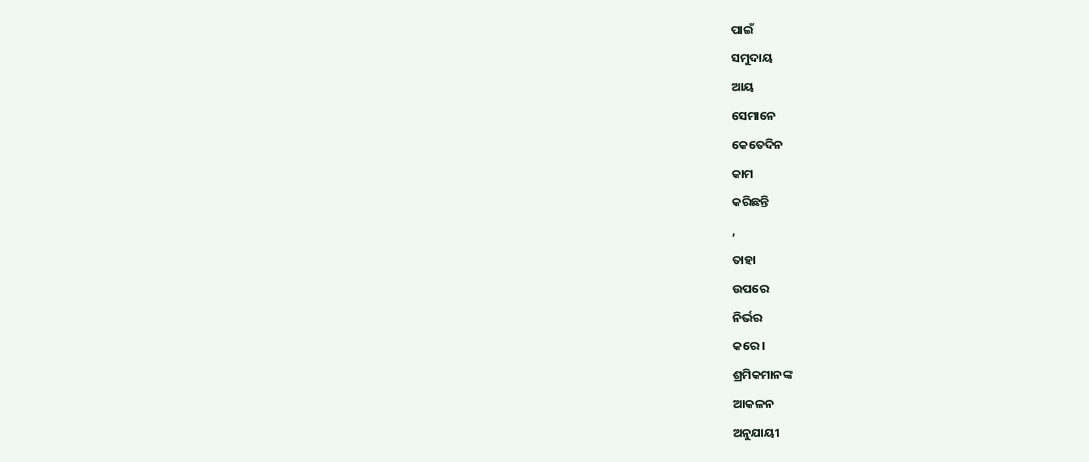ପାଇଁ
ସମୁଦାୟ
ଆୟ
ସେମାନେ
କେତେଦିନ
କାମ
କରିଛନ୍ତି
,
ତାହା
ଉପରେ
ନିର୍ଭର
କରେ।
ଶ୍ରମିକମାନଙ୍କ
ଆକଳନ
ଅନୁଯାୟୀ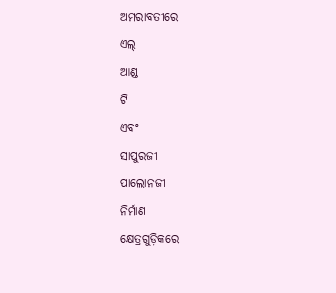ଅମରାବତୀରେ
ଏଲ୍
ଆଣ୍ଡ
ଟି
ଏବଂ
ସାପୁରଜୀ
ପାଲୋନଜୀ
ନିର୍ମାଣ
କ୍ଷେତ୍ରଗୁଡ଼ିକରେ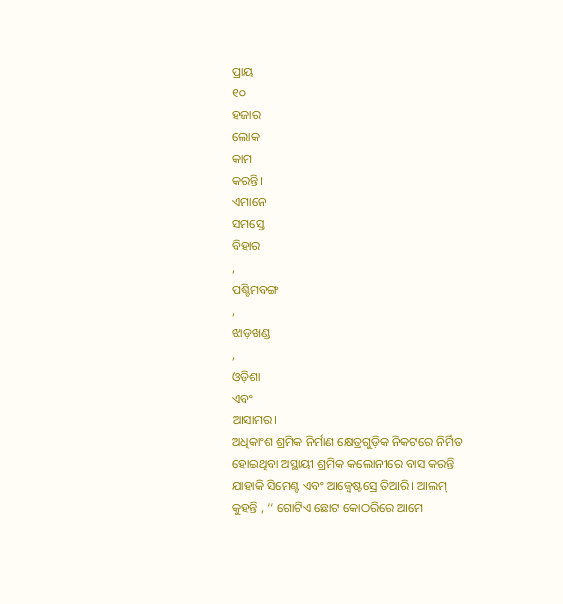ପ୍ରାୟ
୧୦
ହଜାର
ଲୋକ
କାମ
କରନ୍ତି।
ଏମାନେ
ସମସ୍ତେ
ବିହାର
,
ପଶ୍ଚିମବଙ୍ଗ
,
ଝାଡ଼ଖଣ୍ଡ
,
ଓଡ଼ିଶା
ଏବଂ
ଆସାମର।
ଅଧିକାଂଶ ଶ୍ରମିକ ନିର୍ମାଣ କ୍ଷେତ୍ରଗୁଡ଼ିକ ନିକଟରେ ନିର୍ମିତ ହୋଇଥିବା ଅସ୍ଥାୟୀ ଶ୍ରମିକ କଲୋନୀରେ ବାସ କରନ୍ତି ଯାହାକି ସିମେଣ୍ଟ ଏବଂ ଆଜ୍ବେଷ୍ଟସ୍ରେ ତିଆରି। ଆଲମ୍ କୁହନ୍ତି , ‘‘ ଗୋଟିଏ ଛୋଟ କୋଠରିରେ ଆମେ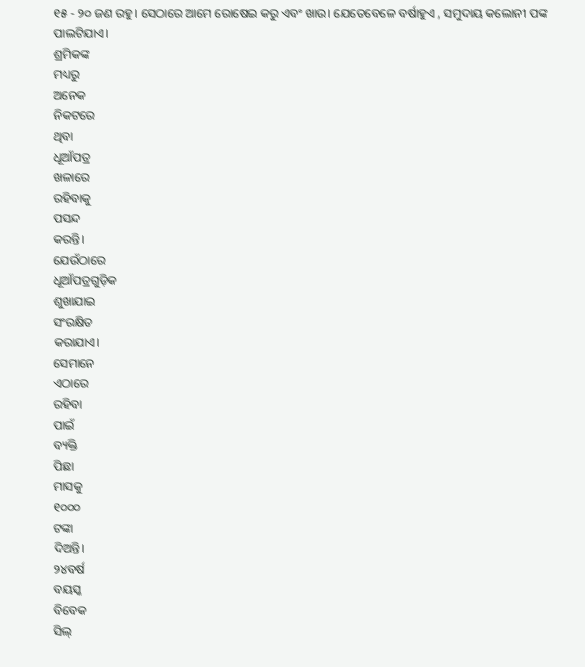୧୫ - ୨୦ ଜଣ ରହୁ। ସେଠାରେ ଆମେ ରୋଷେଇ କରୁ ଏବଂ ଖାଉ। ଯେତେବେଳେ ବର୍ଷାହୁଏ , ସମୁଦାୟ କଲୋନୀ ପଙ୍କ ପାଲଟିଯାଏ।
ଶ୍ରମିକଙ୍କ
ମଧ୍ୟରୁ
ଅନେକ
ନିକଟରେ
ଥିବା
ଧୂଆଁପତ୍ର
ଖଳାରେ
ରହିବାକୁ
ପସନ୍ଦ
କରନ୍ତି।
ଯେଉଁଠାରେ
ଧୂଆଁପତ୍ରଗୁଡ଼ିକ
ଶୁଖାଯାଇ
ସଂରକ୍ଷିତ
କରାଯାଏ।
ସେମାନେ
ଏଠାରେ
ରହିବା
ପାଇଁ
ବ୍ୟକ୍ତି
ପିଛା
ମାସକୁ
୧୦୦୦
ଟଙ୍କା
ଦିଅନ୍ତି।
୨୪ବର୍ଷ
ବୟସ୍କ
ବିବେକ
ସିଲ୍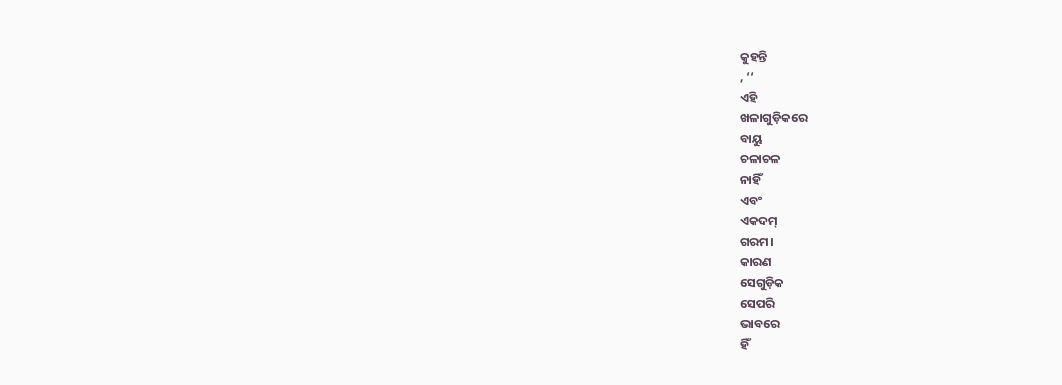କୁହନ୍ତି
, ‘‘
ଏହି
ଖଳାଗୁଡ଼ିକରେ
ବାୟୁ
ଚଳାଚଳ
ନାହିଁ
ଏବଂ
ଏକଦମ୍
ଗରମ।
କାରଣ
ସେଗୁଡ଼ିକ
ସେପରି
ଭାବରେ
ହିଁ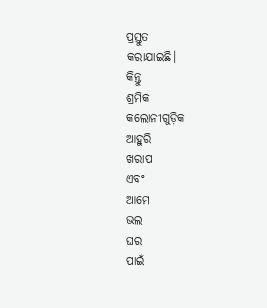ପ୍ରସ୍ତୁତ
କରାଯାଇଛି।
କିନ୍ତୁ
ଶ୍ରମିକ
କଲୋନୀଗୁଡ଼ିକ
ଆହୁରି
ଖରାପ
ଏବଂ
ଆମେ
ଭଲ
ଘର
ପାଇଁ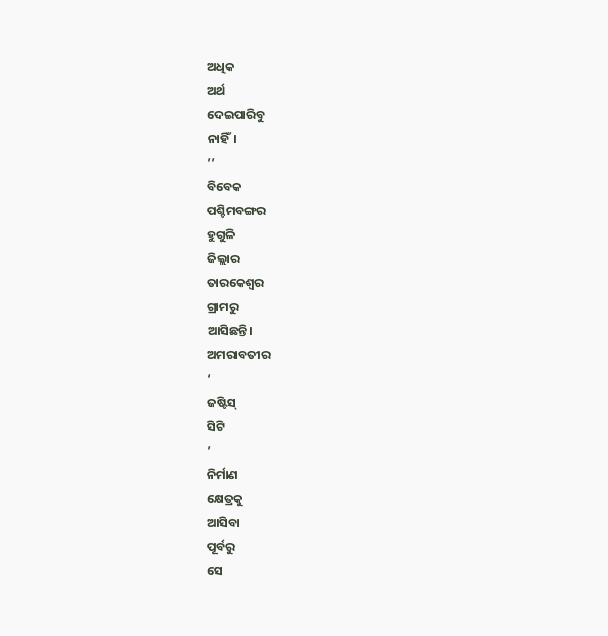ଅଧିକ
ଅର୍ଥ
ଦେଇପାରିବୁ
ନାହିଁ।
’’
ବିବେକ
ପଶ୍ଚିମବଙ୍ଗର
ହୁଗୁଳି
ଜିଲ୍ଲାର
ତାରକେଶ୍ୱର
ଗ୍ରାମରୁ
ଆସିଛନ୍ତି।
ଅମରାବତୀର
‘
ଜଷ୍ଟିସ୍
ସିଟି
’
ନିର୍ମାଣ
କ୍ଷେତ୍ରକୁ
ଆସିବା
ପୂର୍ବରୁ
ସେ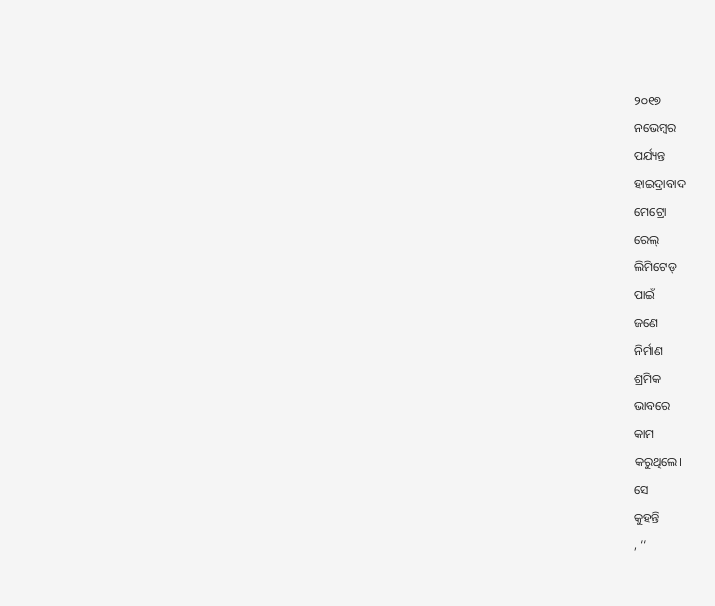୨୦୧୭
ନଭେମ୍ବର
ପର୍ଯ୍ୟନ୍ତ
ହାଇଦ୍ରାବାଦ
ମେଟ୍ରୋ
ରେଲ୍
ଲିମିଟେଡ୍
ପାଇଁ
ଜଣେ
ନିର୍ମାଣ
ଶ୍ରମିକ
ଭାବରେ
କାମ
କରୁଥିଲେ।
ସେ
କୁହନ୍ତି
, ‘‘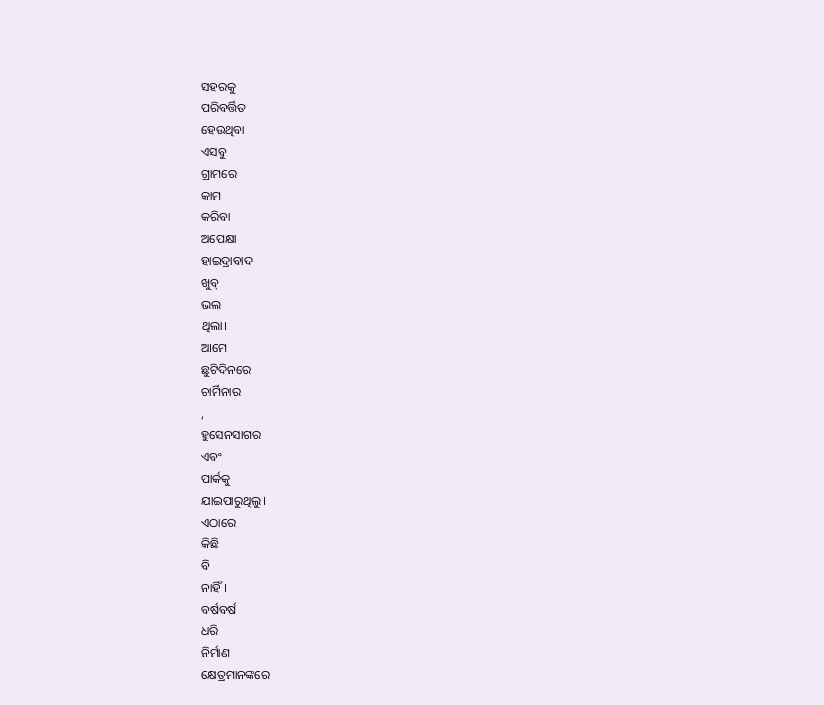ସହରକୁ
ପରିବର୍ତ୍ତିତ
ହେଉଥିବା
ଏସବୁ
ଗ୍ରାମରେ
କାମ
କରିବା
ଅପେକ୍ଷା
ହାଇଦ୍ରାବାଦ
ଖୁବ୍
ଭଲ
ଥିଲା।
ଆମେ
ଛୁଟିଦିନରେ
ଚାର୍ମିନାର
,
ହୁସେନସାଗର
ଏବଂ
ପାର୍କକୁ
ଯାଇପାରୁଥିଲୁ।
ଏଠାରେ
କିଛି
ବି
ନାହିଁ।
ବର୍ଷବର୍ଷ
ଧରି
ନିର୍ମାଣ
କ୍ଷେତ୍ରମାନଙ୍କରେ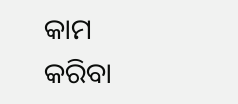କାମ
କରିବା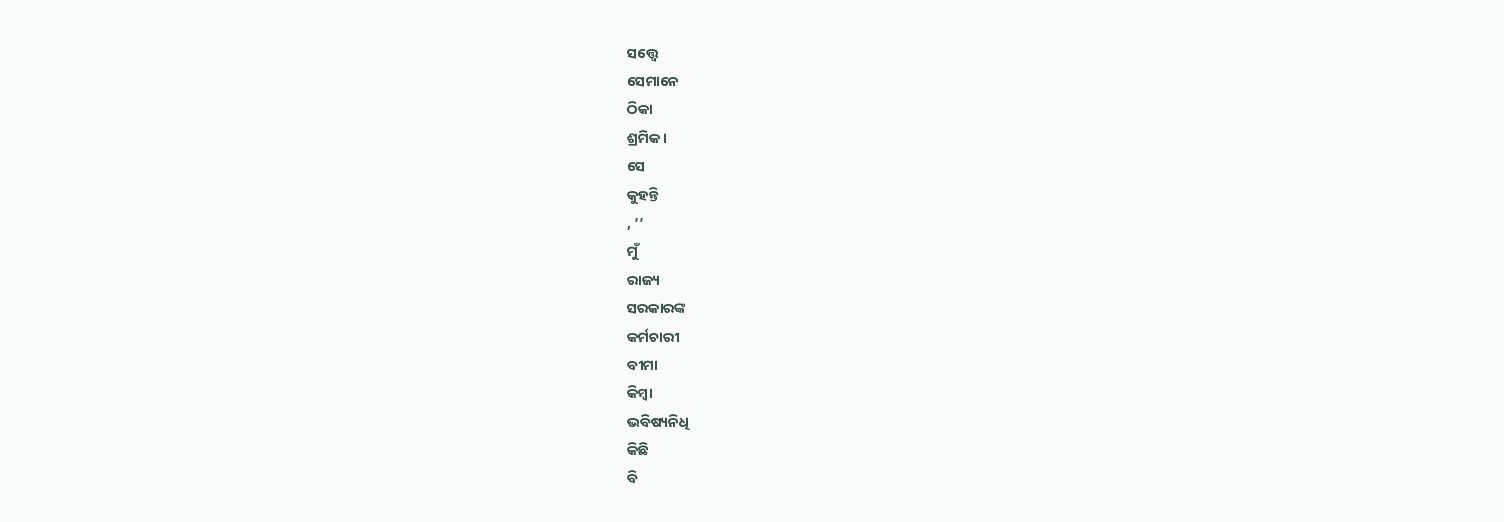ସତ୍ତ୍ୱେ
ସେମାନେ
ଠିକା
ଶ୍ରମିକ।
ସେ
କୁହନ୍ତି
, ‘‘
ମୁଁ
ରାଜ୍ୟ
ସରକାରଙ୍କ
କର୍ମଚାରୀ
ବୀମା
କିମ୍ବା
ଭବିଷ୍ୟନିଧି
କିଛି
ବି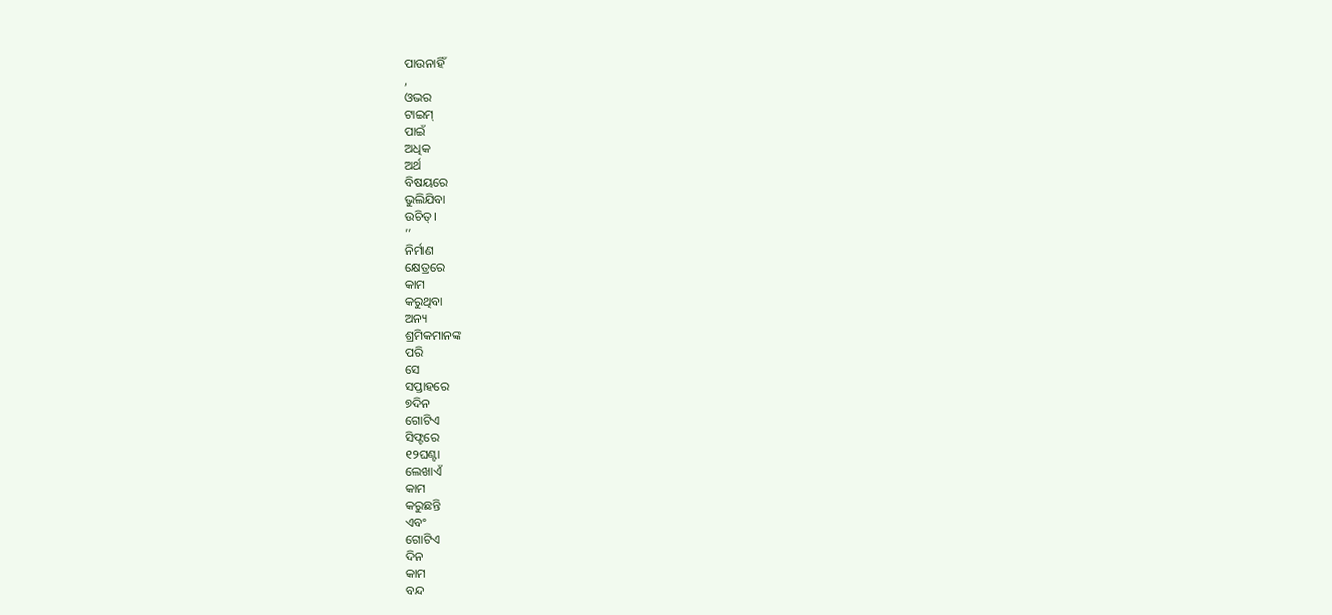ପାଉନାହିଁ
,
ଓଭର
ଟାଇମ୍
ପାଇଁ
ଅଧିକ
ଅର୍ଥ
ବିଷୟରେ
ଭୁଲିଯିବା
ଉଚିତ୍।
’’
ନିର୍ମାଣ
କ୍ଷେତ୍ରରେ
କାମ
କରୁଥିବା
ଅନ୍ୟ
ଶ୍ରମିକମାନଙ୍କ
ପରି
ସେ
ସପ୍ତାହରେ
୭ଦିନ
ଗୋଟିଏ
ସିଫ୍ଟରେ
୧୨ଘଣ୍ଟା
ଲେଖାଏଁ
କାମ
କରୁଛନ୍ତି
ଏବଂ
ଗୋଟିଏ
ଦିନ
କାମ
ବନ୍ଦ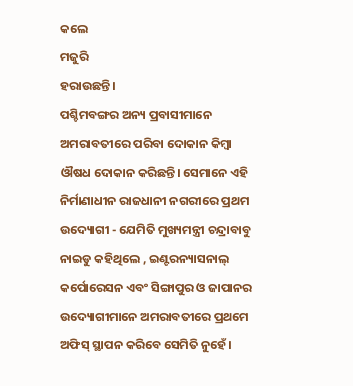କଲେ
ମଜୁରି
ହରାଉଛନ୍ତି।
ପଶ୍ଚିମବଙ୍ଗର ଅନ୍ୟ ପ୍ରବାସୀମାନେ ଅମରାବତୀରେ ପରିବା ଦୋକାନ କିମ୍ବା ଔଷଧ ଦୋକାନ କରିଛନ୍ତି। ସେମାନେ ଏହି ନିର୍ମାଣାଧୀନ ରାଜଧାନୀ ନଗରୀରେ ପ୍ରଥମ ଉଦ୍ୟୋଗୀ - ଯେମିତି ମୁଖ୍ୟମନ୍ତ୍ରୀ ଚନ୍ଦ୍ରାବାବୁ ନାଇଡୁ କହିଥିଲେ , ଇଣ୍ଟରନ୍ୟାସନାଲ୍ କର୍ପୋରେସନ ଏବଂ ସିଙ୍ଗାପୁର ଓ ଜାପାନର ଉଦ୍ୟୋଗୀମାନେ ଅମରାବତୀରେ ପ୍ରଥମେ ଅଫିସ୍ ସ୍ଥାପନ କରିବେ ସେମିତି ନୁହେଁ।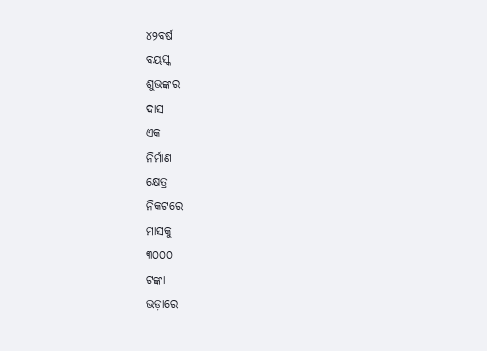୪୨ବର୍ଷ
ବୟସ୍କ
ଶୁଭଙ୍କର
ଦାସ
ଏକ
ନିର୍ମାଣ
କ୍ଷେତ୍ର
ନିକଟରେ
ମାସକୁ
୩୦୦୦
ଟଙ୍କା
ଭଡ଼ାରେ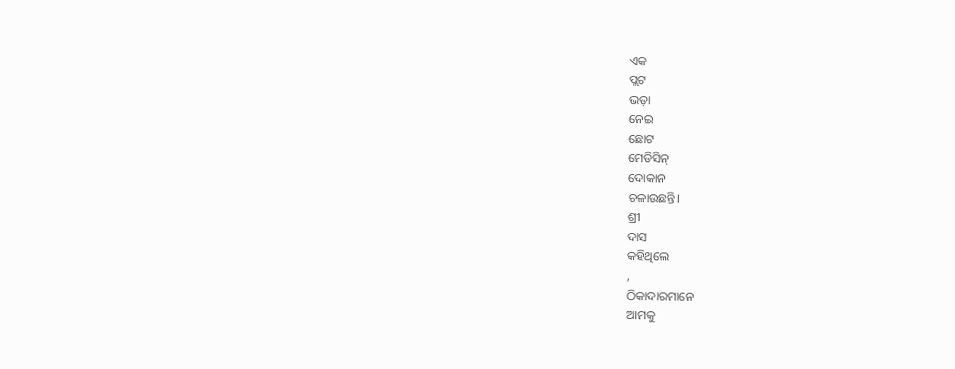ଏକ
ପ୍ଲଟ
ଭଡ଼ା
ନେଇ
ଛୋଟ
ମେଡିସିନ୍
ଦୋକାନ
ଚଳାଉଛନ୍ତି।
ଶ୍ରୀ
ଦାସ
କହିଥିଲେ
,
ଠିକାଦାରମାନେ
ଆମକୁ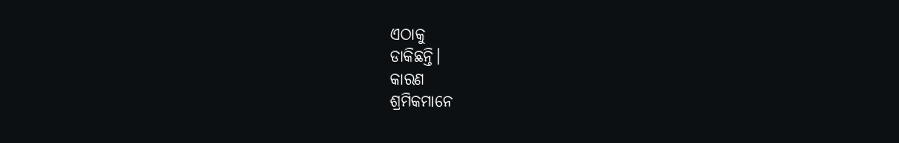ଏଠାକୁ
ଡାକିଛନ୍ତି।
କାରଣ
ଶ୍ରମିକମାନେ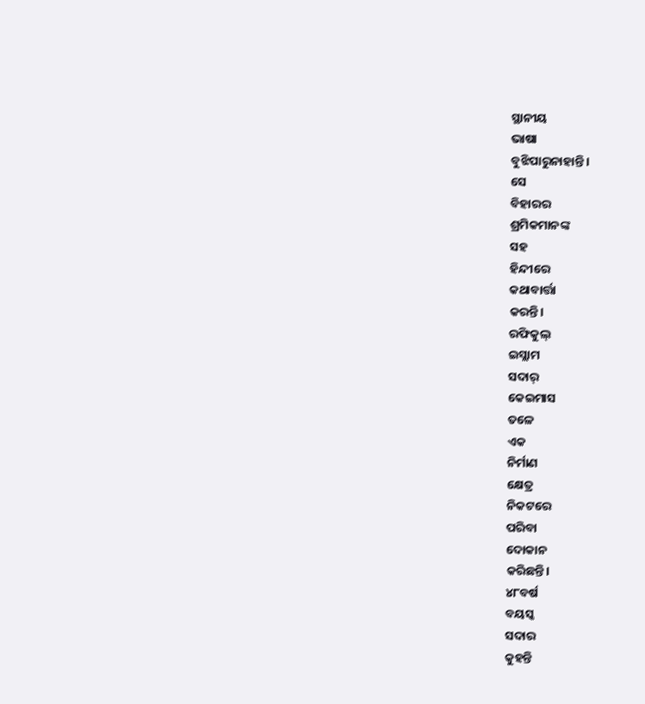ସ୍ଥାନୀୟ
ଭାଷା
ବୁଝିପାରୁନାହାନ୍ତି।
ସେ
ବିହାରର
ଶ୍ରମିକମାନଙ୍କ
ସହ
ହିନ୍ଦୀରେ
କଥାବାର୍ତ୍ତା
କରନ୍ତି।
ରଫିକୁଲ୍
ଇସ୍ଲାମ
ସଦାର୍
କେଇମାସ
ତଳେ
ଏକ
ନିର୍ମାଣ
କ୍ଷେତ୍ର
ନିକଟରେ
ପରିବା
ଦୋକାନ
କରିଛନ୍ତି।
୪୮ବର୍ଷ
ବୟସ୍କ
ସଦାର
କୁହନ୍ତି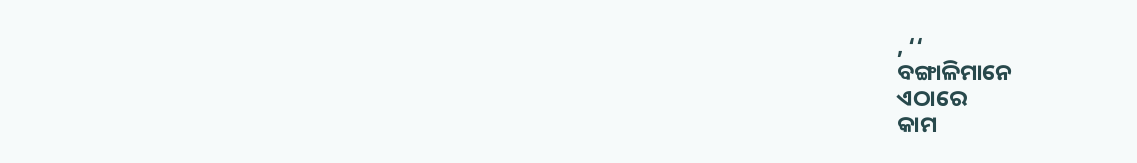, ‘‘
ବଙ୍ଗାଳିମାନେ
ଏଠାରେ
କାମ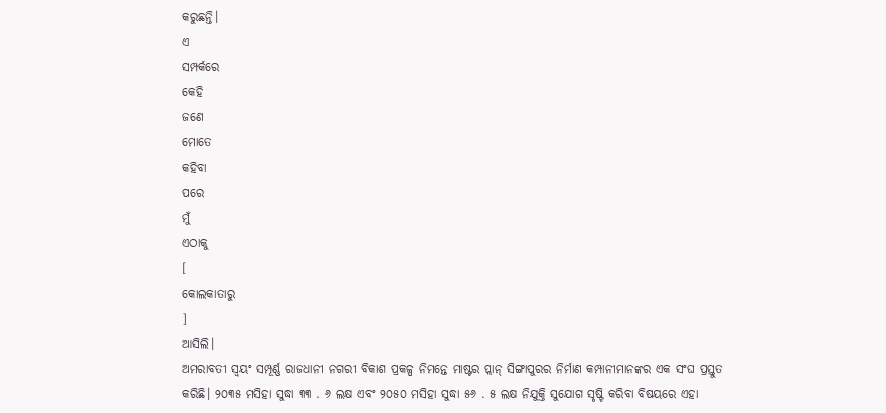କରୁଛନ୍ତି।
ଏ
ସମ୍ପର୍କରେ
କେହି
ଜଣେ
ମୋତେ
କହିବା
ପରେ
ମୁଁ
ଏଠାକୁ
[
କୋଲକାତାରୁ
]
ଆସିଲି।
ଅମରାବତୀ ସ୍ୱୟଂ ସମ୍ପୂର୍ଣ୍ଣ ରାଜଧାନୀ ନଗରୀ ବିକାଶ ପ୍ରକଳ୍ପ ନିମନ୍ତେ ମାଷ୍ଟର ପ୍ଲାନ୍ ସିଙ୍ଗାପୁରର ନିର୍ମାଣ କମ୍ପାନୀମାନଙ୍କର ଏକ ସଂଘ ପ୍ରସ୍ତୁତ କରିଛି। ୨୦୩୫ ମସିହା ସୁଦ୍ଧା ୩୩ . ୬ ଲକ୍ଷ ଏବଂ ୨୦୫୦ ମସିହା ସୁଦ୍ଧା ୫୬ . ୫ ଲକ୍ଷ ନିଯୁକ୍ତି ସୁଯୋଗ ସୃଷ୍ଟି କରିବା ବିଷୟରେ ଏହା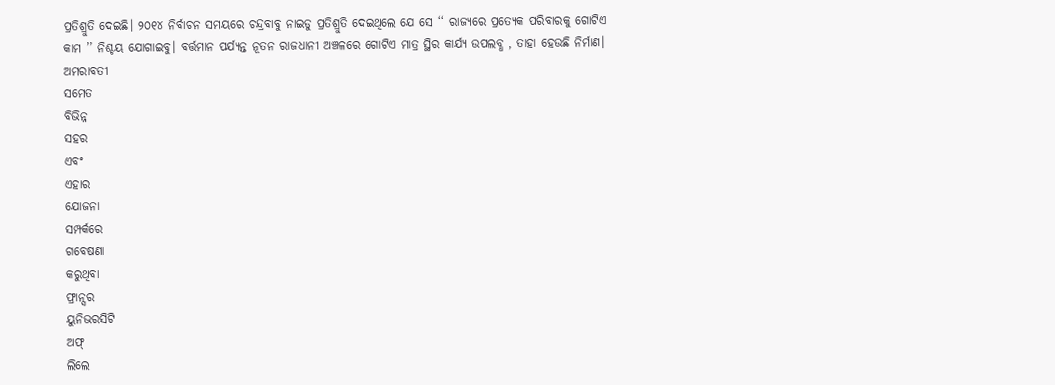ପ୍ରତିଶ୍ରୁତି ଦେଇଛି। ୨୦୧୪ ନିର୍ବାଚନ ସମୟରେ ଚନ୍ଦ୍ରବାବୁ ନାଇଡୁ ପ୍ରତିଶ୍ରୁତି ଦେଇଥିଲେ ଯେ ସେ ‘‘ ରାଜ୍ୟରେ ପ୍ରତ୍ୟେକ ପରିବାରକୁ ଗୋଟିଏ କାମ ’’ ନିଶ୍ଚୟ ଯୋଗାଇବୁ। ବର୍ତ୍ତମାନ ପର୍ଯ୍ୟନ୍ତ ନୂତନ ରାଜଧାନୀ ଅଞ୍ଚଳରେ ଗୋଟିଏ ମାତ୍ର ସ୍ଥିର କାର୍ଯ୍ୟ ଉପଲବ୍ଧ , ତାହା ହେଉଛି ନିର୍ମାଣ।
ଅମରାବତୀ
ସମେତ
ବିଭିନ୍ନ
ସହର
ଏବଂ
ଏହାର
ଯୋଜନା
ସମ୍ପର୍କରେ
ଗବେଷଣା
କରୁଥିବା
ଫ୍ରାନ୍ସର
ୟୁନିଭରସିଟି
ଅଫ୍
ଲିଲେ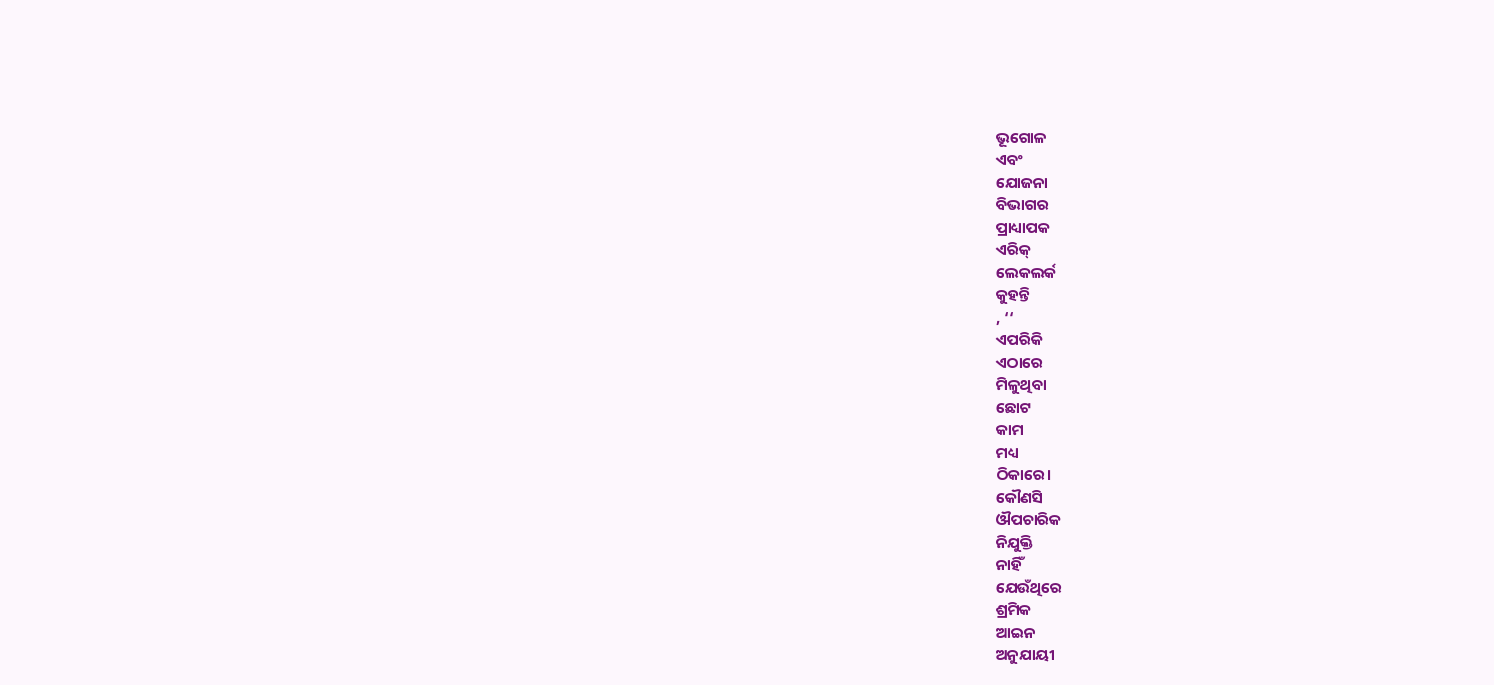ଭୂଗୋଳ
ଏବଂ
ଯୋଜନା
ବିଭାଗର
ପ୍ରାଧ୍ୟାପକ
ଏରିକ୍
ଲେକଲର୍କ
କୁହନ୍ତି
, ‘‘
ଏପରିକି
ଏଠାରେ
ମିଳୁଥିବା
ଛୋଟ
କାମ
ମଧ୍ୟ
ଠିକାରେ।
କୌଣସି
ଔପଚାରିକ
ନିଯୁକ୍ତି
ନାହିଁ
ଯେଉଁଥିରେ
ଶ୍ରମିକ
ଆଇନ
ଅନୁଯାୟୀ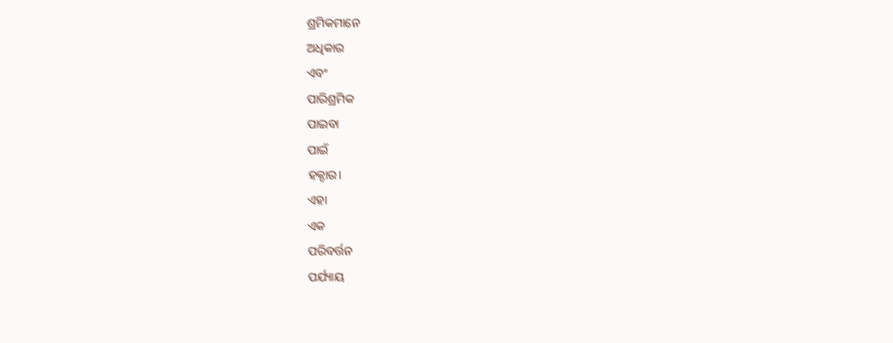ଶ୍ରମିକମାନେ
ଅଧିକାର
ଏବଂ
ପାରିଶ୍ରମିକ
ପାଇବା
ପାଇଁ
ହକ୍ଦାର।
ଏହା
ଏକ
ପରିବର୍ତ୍ତନ
ପର୍ଯ୍ୟାୟ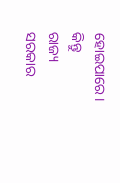ହୋଇପାରେ।
କିନ୍ତୁ
ରାଜ୍ୟ
ସରକାର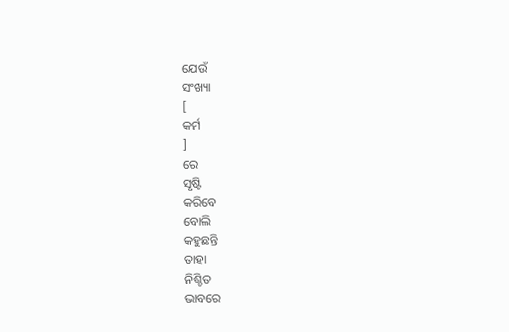ଯେଉଁ
ସଂଖ୍ୟା
[
କର୍ମ
]
ରେ
ସୃଷ୍ଟି
କରିବେ
ବୋଲି
କହୁଛନ୍ତି
ତାହା
ନିଶ୍ଚିତ
ଭାବରେ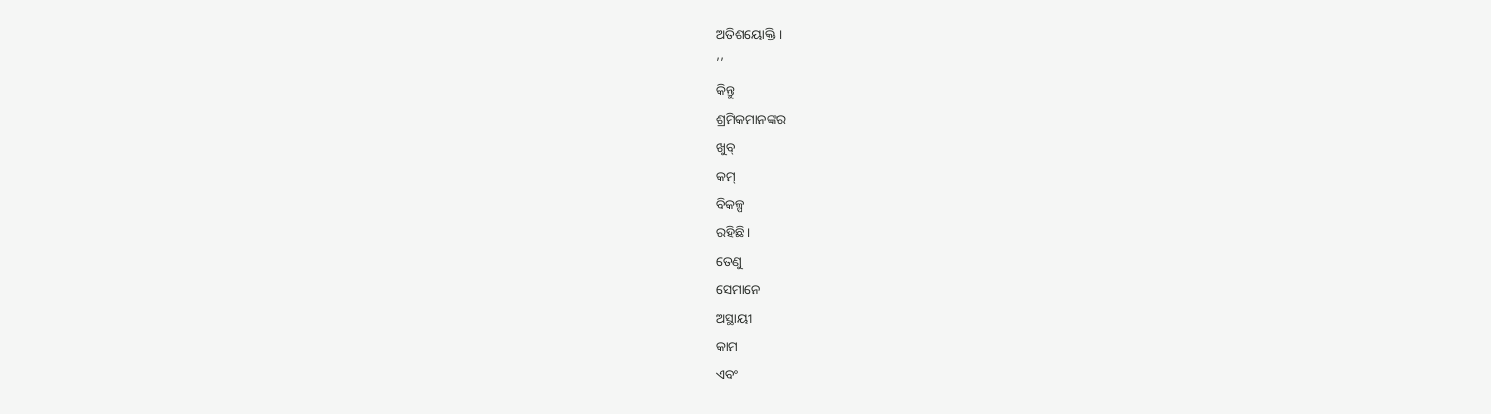ଅତିଶୟୋକ୍ତି।
’’
କିନ୍ତୁ
ଶ୍ରମିକମାନଙ୍କର
ଖୁବ୍
କମ୍
ବିକଳ୍ପ
ରହିଛି।
ତେଣୁ
ସେମାନେ
ଅସ୍ଥାୟୀ
କାମ
ଏବଂ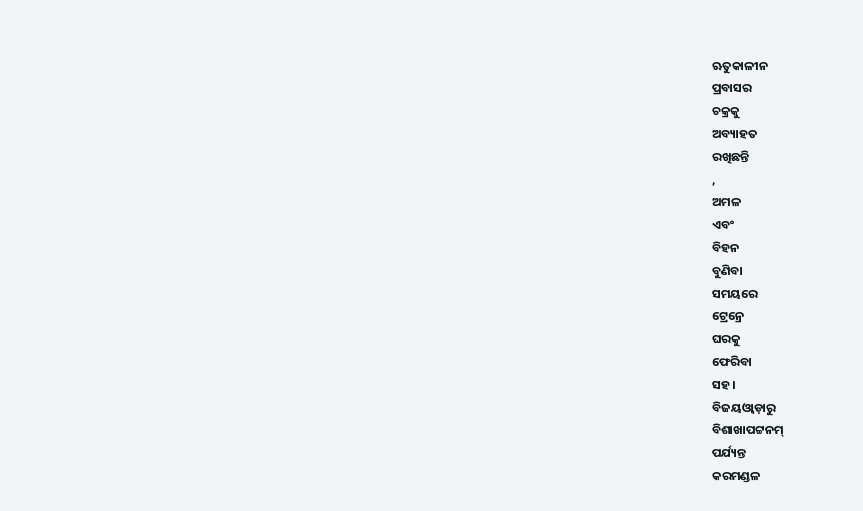ଋତୁକାଳୀନ
ପ୍ରବାସର
ଚକ୍ରକୁ
ଅବ୍ୟାହତ
ରଖିଛନ୍ତି
,
ଅମଳ
ଏବଂ
ବିହନ
ବୁଣିବା
ସମୟରେ
ଟ୍ରେନ୍ରେ
ଘରକୁ
ଫେରିବା
ସହ।
ବିଜୟଓ୍ୱାଡ଼ାରୁ
ବିଶାଖାପଟ୍ଟନମ୍
ପର୍ଯ୍ୟନ୍ତ
କରମଣ୍ଡଳ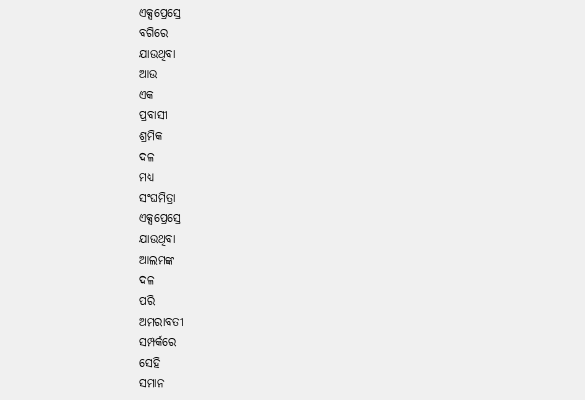ଏକ୍ସପ୍ରେସ୍ରେ
ବଗିରେ
ଯାଉଥିବା
ଆଉ
ଏକ
ପ୍ରବାସୀ
ଶ୍ରମିକ
ଦଳ
ମଧ୍ୟ
ସଂଘମିତ୍ରା
ଏକ୍ସପ୍ରେସ୍ରେ
ଯାଉଥିବା
ଆଲମଙ୍କ
ଦଳ
ପରି
ଅମରାବତୀ
ସମ୍ପର୍କରେ
ସେହି
ସମାନ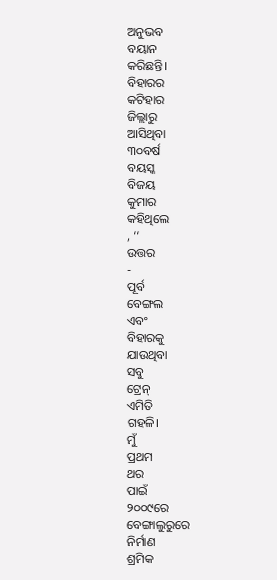ଅନୁଭବ
ବୟାନ
କରିଛନ୍ତି।
ବିହାରର
କଟିହାର
ଜିଲ୍ଲାରୁ
ଆସିଥିବା
୩୦ବର୍ଷ
ବୟସ୍କ
ବିଜୟ
କୁମାର
କହିଥିଲେ
, ‘‘
ଉତ୍ତର
-
ପୂର୍ବ
ବେଙ୍ଗଲ
ଏବଂ
ବିହାରକୁ
ଯାଉଥିବା
ସବୁ
ଟ୍ରେନ୍
ଏମିତି
ଗହଳି।
ମୁଁ
ପ୍ରଥମ
ଥର
ପାଇଁ
୨୦୦୯ରେ
ବେଙ୍ଗାଲୁରୁରେ
ନିର୍ମାଣ
ଶ୍ରମିକ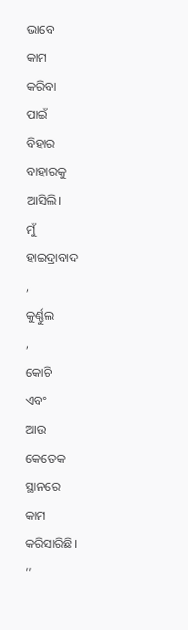ଭାବେ
କାମ
କରିବା
ପାଇଁ
ବିହାର
ବାହାରକୁ
ଆସିଲି।
ମୁଁ
ହାଇଦ୍ରାବାଦ
,
କୁର୍ଣ୍ଣୁଲ
,
କୋଚି
ଏବଂ
ଆଉ
କେତେକ
ସ୍ଥାନରେ
କାମ
କରିସାରିଛି।
’’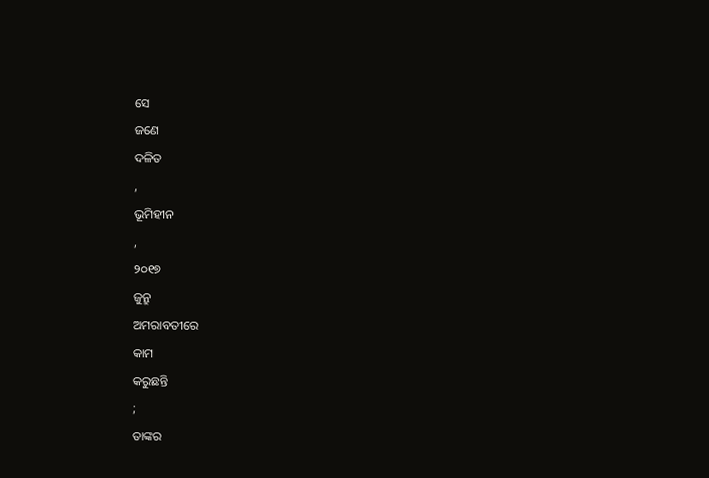ସେ
ଜଣେ
ଦଳିତ
,
ଭୂମିହୀନ
,
୨୦୧୭
ଜୁନ୍ରୁ
ଅମରାବତୀରେ
କାମ
କରୁଛନ୍ତି
;
ତାଙ୍କର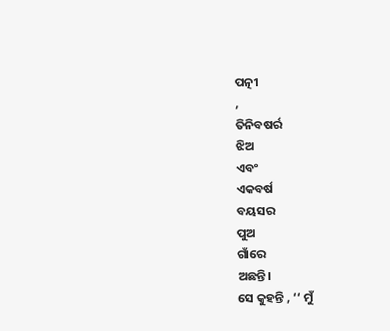ପତ୍ନୀ
,
ତିନିବଷର୍ର
ଝିଅ
ଏବଂ
ଏକବର୍ଷ
ବୟସର
ପୁଅ
ଗାଁରେ
ଅଛନ୍ତି।
ସେ କୁହନ୍ତି , ‘‘ ମୁଁ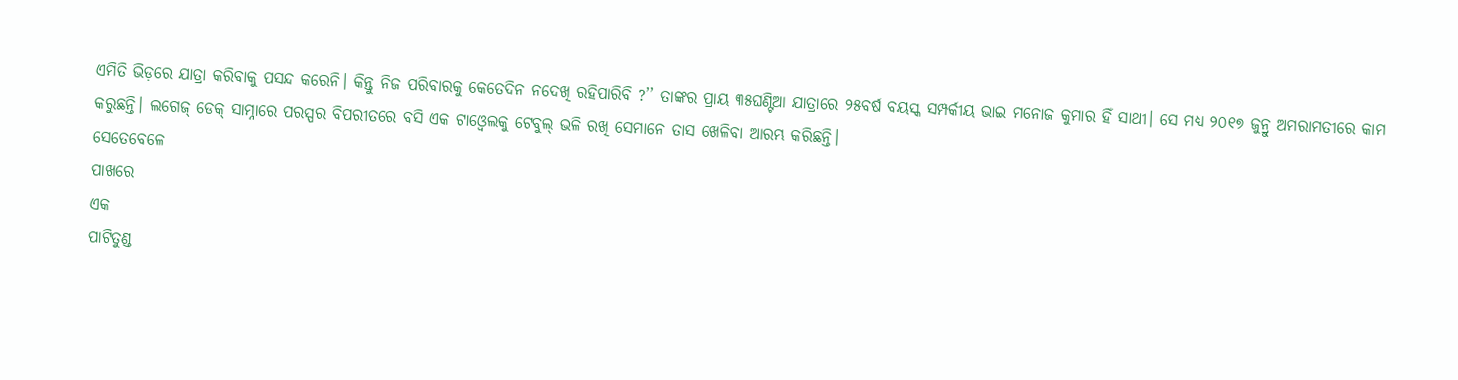ଏମିତି ଭିଡ଼ରେ ଯାତ୍ରା କରିବାକୁ ପସନ୍ଦ କରେନି। କିନ୍ତୁ ନିଜ ପରିବାରକୁ କେତେଦିନ ନଦେଖି ରହିପାରିବି ?’’ ତାଙ୍କର ପ୍ରାୟ ୩୫ଘଣ୍ଟିଆ ଯାତ୍ରାରେ ୨୫ବର୍ଷ ବୟସ୍କ ସମ୍ପର୍କୀୟ ଭାଇ ମନୋଜ କୁମାର ହିଁ ସାଥୀ। ସେ ମଧ୍ୟ ୨୦୧୭ ଜୁନ୍ରୁ ଅମରାମତୀରେ କାମ କରୁଛନ୍ତି। ଲଗେଜ୍ ଡେକ୍ ସାମ୍ନାରେ ପରସ୍ପର ବିପରୀତରେ ବସି ଏକ ଟାଓ୍ୱେଲକୁ ଟେବୁଲ୍ ଭଳି ରଖି ସେମାନେ ତାସ ଖେଳିବା ଆରମ୍ଭ କରିଛନ୍ତି।
ସେତେବେଳେ
ପାଖରେ
ଏକ
ପାଟିତୁଣ୍ଡ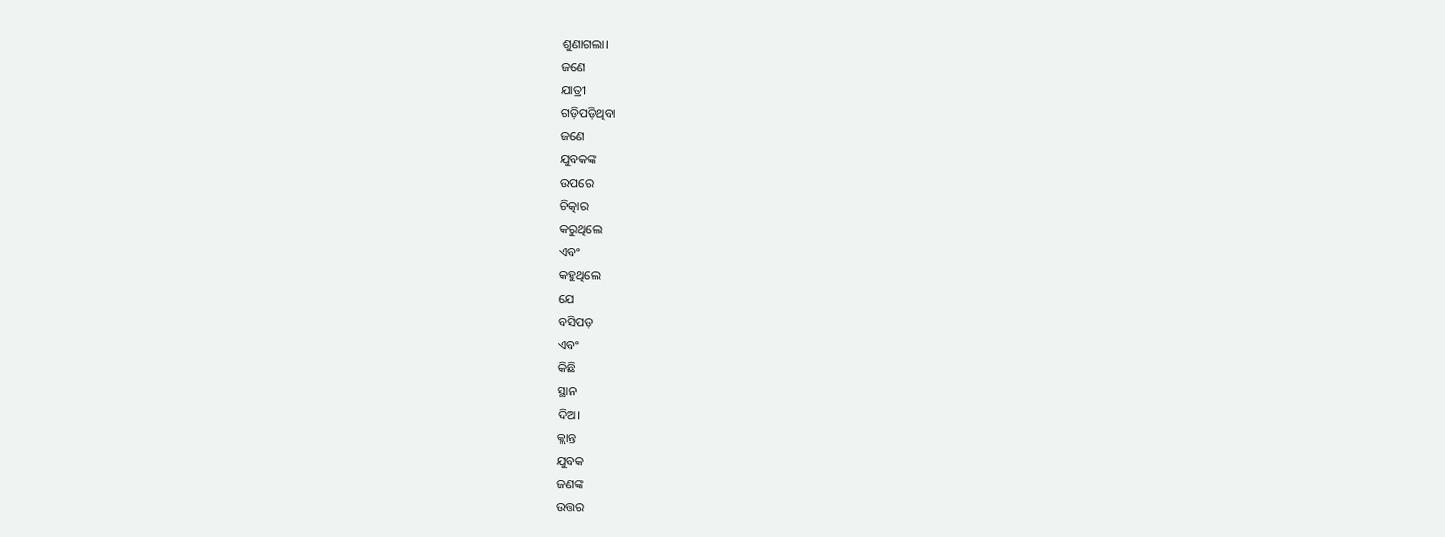ଶୁଣାଗଲା।
ଜଣେ
ଯାତ୍ରୀ
ଗଡ଼ିପଡ଼ିଥିବା
ଜଣେ
ଯୁବକଙ୍କ
ଉପରେ
ଚିତ୍କାର
କରୁଥିଲେ
ଏବଂ
କହୁଥିଲେ
ଯେ
ବସିପଡ଼
ଏବଂ
କିଛି
ସ୍ଥାନ
ଦିଅ।
କ୍ଲାନ୍ତ
ଯୁବକ
ଜଣଙ୍କ
ଉତ୍ତର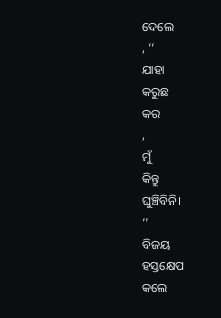ଦେଲେ
, ‘‘
ଯାହା
କରୁଛ
କର
,
ମୁଁ
କିନ୍ତୁ
ଘୁଞ୍ଚିବିନି।
’’
ବିଜୟ
ହସ୍ତକ୍ଷେପ
କଲେ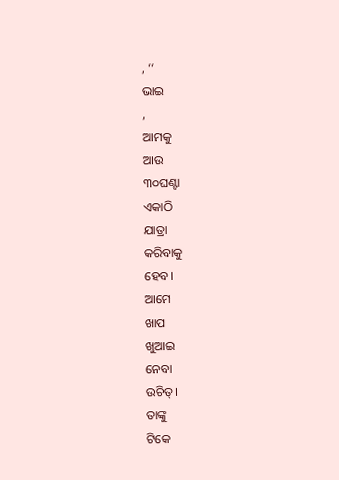, ‘‘
ଭାଇ
,
ଆମକୁ
ଆଉ
୩୦ଘଣ୍ଟା
ଏକାଠି
ଯାତ୍ରା
କରିବାକୁ
ହେବ।
ଆମେ
ଖାପ
ଖୁଆଇ
ନେବା
ଉଚିତ୍।
ତାଙ୍କୁ
ଟିକେ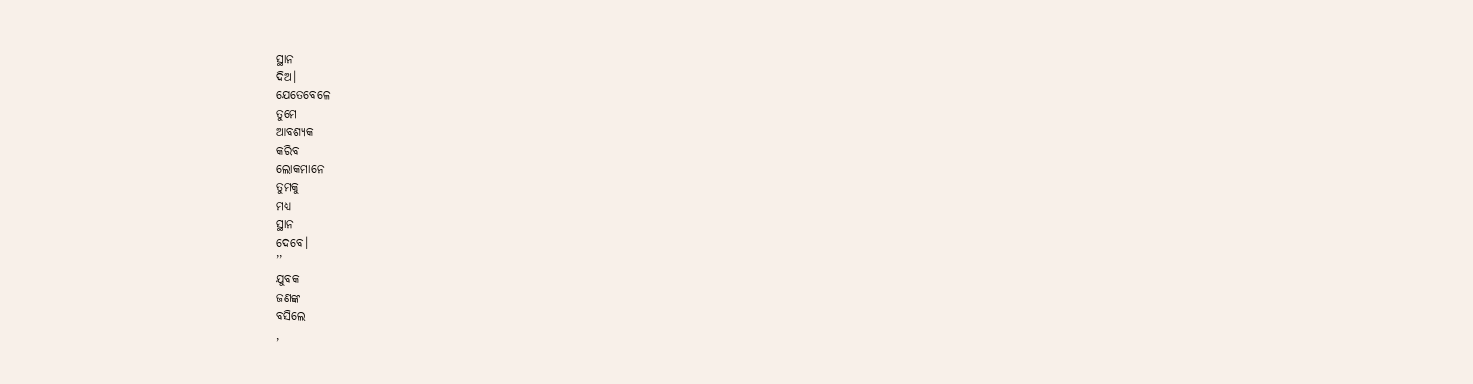ସ୍ଥାନ
ଦିଅ।
ଯେତେବେଳେ
ତୁମେ
ଆବଶ୍ୟକ
କରିବ
ଲୋକମାନେ
ତୁମକୁ
ମଧ୍ୟ
ସ୍ଥାନ
ଦେବେ।
’’
ଯୁବକ
ଜଣଙ୍କ
ବସିଲେ
,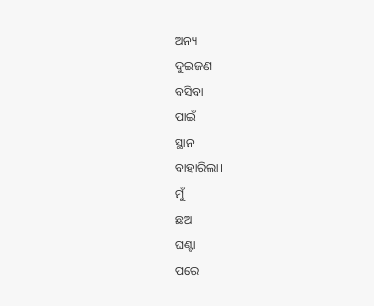ଅନ୍ୟ
ଦୁଇଜଣ
ବସିବା
ପାଇଁ
ସ୍ଥାନ
ବାହାରିଲା।
ମୁଁ
ଛଅ
ଘଣ୍ଟା
ପରେ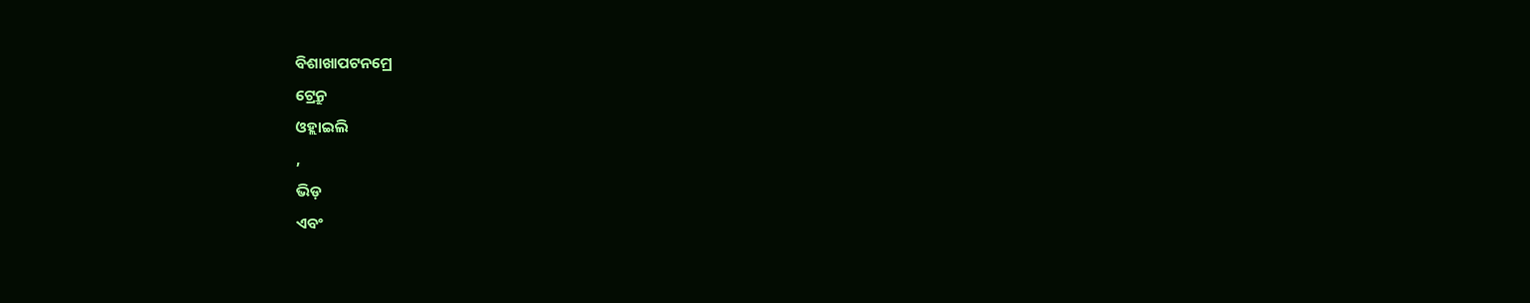ବିଶାଖାପଟନମ୍ରେ
ଟ୍ରେନ୍ରୁ
ଓହ୍ଲାଇଲି
,
ଭିଡ଼
ଏବଂ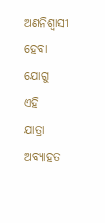ଅଣନିଶ୍ୱାସୀ
ହେବା
ଯୋଗୁ
ଏହି
ଯାତ୍ରା
ଅବ୍ୟାହତ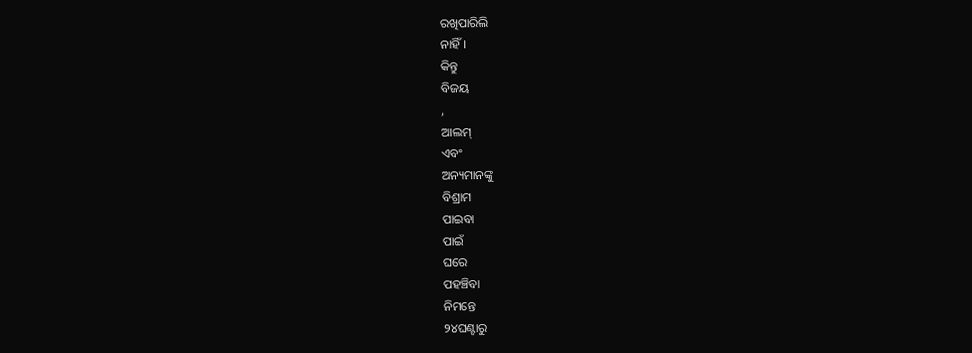ରଖିପାରିଲି
ନାହିଁ।
କିନ୍ତୁ
ବିଜୟ
,
ଆଲମ୍
ଏବଂ
ଅନ୍ୟମାନଙ୍କୁ
ବିଶ୍ରାମ
ପାଇବା
ପାଇଁ
ଘରେ
ପହଞ୍ଚିବା
ନିମନ୍ତେ
୨୪ଘଣ୍ଟାରୁ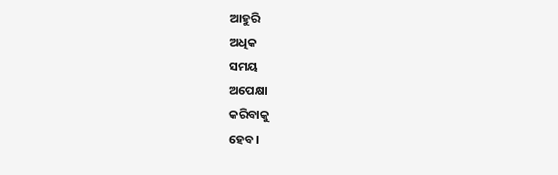ଆହୁରି
ଅଧିକ
ସମୟ
ଅପେକ୍ଷା
କରିବାକୁ
ହେବ।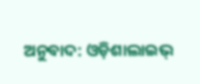ଅନୁବାଦ: ଓଡ଼ିଶାଲାଇଭ୍